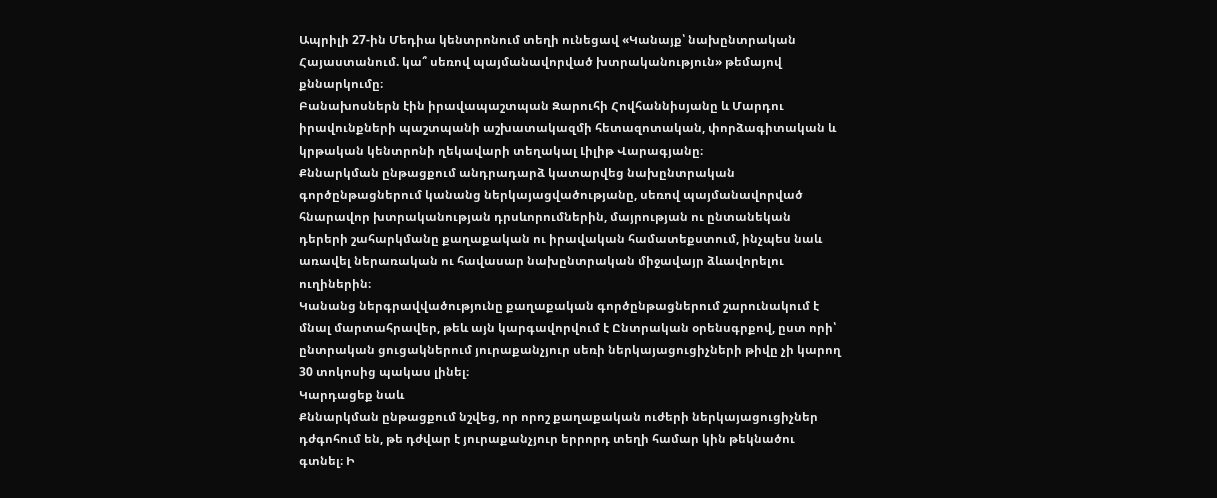Ապրիլի 27-ին Մեդիա կենտրոնում տեղի ունեցավ «Կանայք՝ նախընտրական Հայաստանում. կա՞ սեռով պայմանավորված խտրականություն» թեմայով քննարկումը։
Բանախոսներն էին իրավապաշտպան Զարուհի Հովհաննիսյանը և Մարդու իրավունքների պաշտպանի աշխատակազմի հետազոտական, փորձագիտական և կրթական կենտրոնի ղեկավարի տեղակալ Լիլիթ Վարագյանը։
Քննարկման ընթացքում անդրադարձ կատարվեց նախընտրական գործընթացներում կանանց ներկայացվածությանը, սեռով պայմանավորված հնարավոր խտրականության դրսևորումներին, մայրության ու ընտանեկան դերերի շահարկմանը քաղաքական ու իրավական համատեքստում, ինչպես նաև առավել ներառական ու հավասար նախընտրական միջավայր ձևավորելու ուղիներին։
Կանանց ներգրավվածությունը քաղաքական գործընթացներում շարունակում է մնալ մարտահրավեր, թեև այն կարգավորվում է Ընտրական օրենսգրքով, ըստ որի՝ ընտրական ցուցակներում յուրաքանչյուր սեռի ներկայացուցիչների թիվը չի կարող 30 տոկոսից պակաս լինել։
Կարդացեք նաև
Քննարկման ընթացքում նշվեց, որ որոշ քաղաքական ուժերի ներկայացուցիչներ դժգոհում են, թե դժվար է յուրաքանչյուր երրորդ տեղի համար կին թեկնածու գտնել։ Ի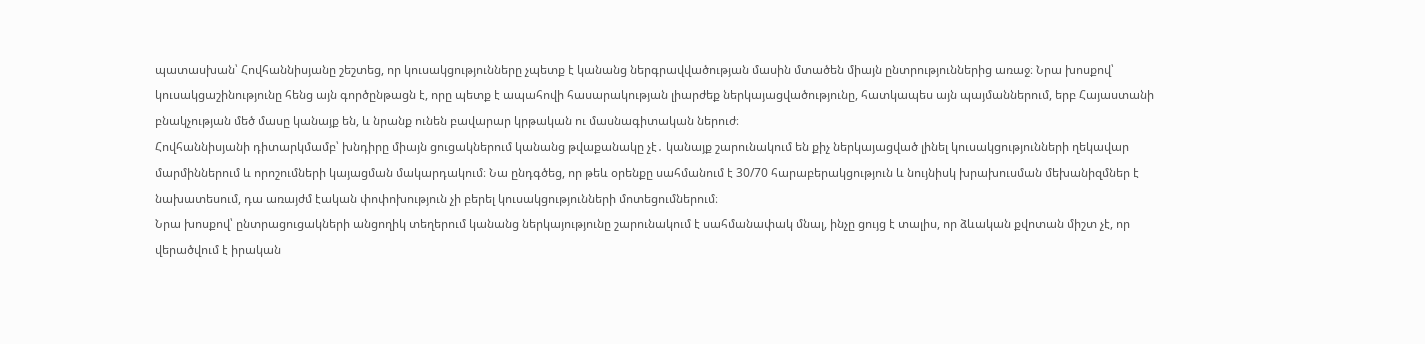պատասխան՝ Հովհաննիսյանը շեշտեց, որ կուսակցությունները չպետք է կանանց ներգրավվածության մասին մտածեն միայն ընտրություններից առաջ։ Նրա խոսքով՝ կուսակցաշինությունը հենց այն գործընթացն է, որը պետք է ապահովի հասարակության լիարժեք ներկայացվածությունը, հատկապես այն պայմաններում, երբ Հայաստանի բնակչության մեծ մասը կանայք են, և նրանք ունեն բավարար կրթական ու մասնագիտական ներուժ։
Հովհաննիսյանի դիտարկմամբ՝ խնդիրը միայն ցուցակներում կանանց թվաքանակը չէ․ կանայք շարունակում են քիչ ներկայացված լինել կուսակցությունների ղեկավար մարմիններում և որոշումների կայացման մակարդակում։ Նա ընդգծեց, որ թեև օրենքը սահմանում է 30/70 հարաբերակցություն և նույնիսկ խրախուսման մեխանիզմներ է նախատեսում, դա առայժմ էական փոփոխություն չի բերել կուսակցությունների մոտեցումներում։
Նրա խոսքով՝ ընտրացուցակների անցողիկ տեղերում կանանց ներկայությունը շարունակում է սահմանափակ մնալ, ինչը ցույց է տալիս, որ ձևական քվոտան միշտ չէ, որ վերածվում է իրական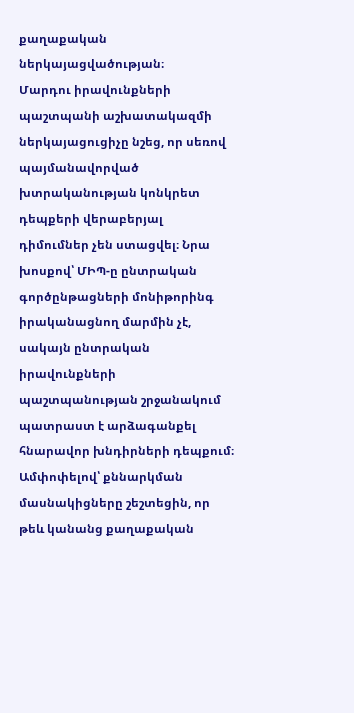քաղաքական ներկայացվածության։
Մարդու իրավունքների պաշտպանի աշխատակազմի ներկայացուցիչը նշեց, որ սեռով պայմանավորված խտրականության կոնկրետ դեպքերի վերաբերյալ դիմումներ չեն ստացվել։ Նրա խոսքով՝ ՄԻՊ-ը ընտրական գործընթացների մոնիթորինգ իրականացնող մարմին չէ, սակայն ընտրական իրավունքների պաշտպանության շրջանակում պատրաստ է արձագանքել հնարավոր խնդիրների դեպքում։
Ամփոփելով՝ քննարկման մասնակիցները շեշտեցին, որ թեև կանանց քաղաքական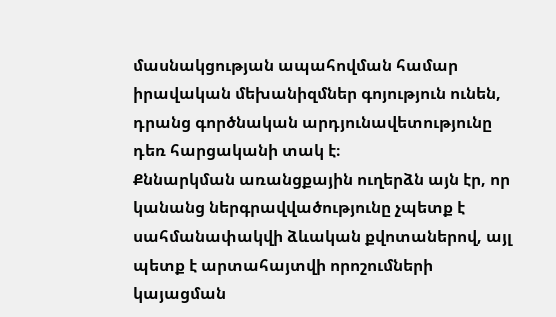մասնակցության ապահովման համար իրավական մեխանիզմներ գոյություն ունեն, դրանց գործնական արդյունավետությունը դեռ հարցականի տակ է։
Քննարկման առանցքային ուղերձն այն էր, որ կանանց ներգրավվածությունը չպետք է սահմանափակվի ձևական քվոտաներով, այլ պետք է արտահայտվի որոշումների կայացման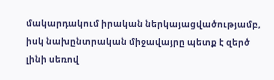մակարդակում իրական ներկայացվածությամբ, իսկ նախընտրական միջավայրը պետք է զերծ լինի սեռով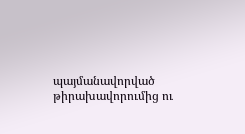պայմանավորված թիրախավորումից ու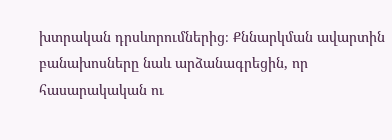խտրական դրսևորումներից։ Քննարկման ավարտին բանախոսները նաև արձանագրեցին, որ հասարակական ու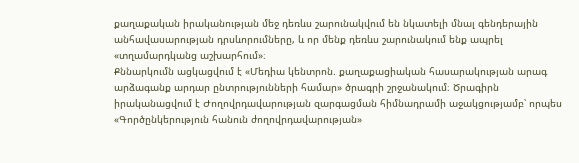քաղաքական իրականության մեջ դեռևս շարունակվում են նկատելի մնալ գենդերային անհավասարության դրսևորումները, և որ մենք դեռևս շարունակում ենք ապրել «տղամարդկանց աշխարհում»։
Քննարկումն ացկացվում է «Մեդիա կենտրոն. քաղաքացիական հասարակության արագ արձագանք արդար ընտրությունների համար» ծրագրի շրջանակում։ Ծրագիրն իրականացվում է Ժողովրդավարության զարգացման հիմնադրամի աջակցությամբ՝ որպես «Գործընկերություն հանուն ժողովրդավարության»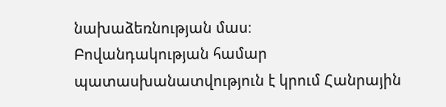նախաձեռնության մաս։
Բովանդակության համար պատասխանատվություն է կրում Հանրային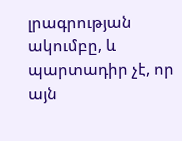լրագրության ակումբը, և պարտադիր չէ, որ այն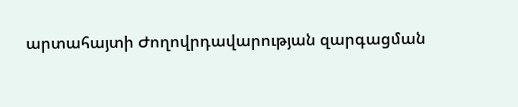արտահայտի Ժողովրդավարության զարգացման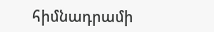հիմնադրամի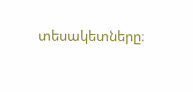տեսակետները։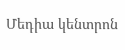Մեդիա կենտրոն